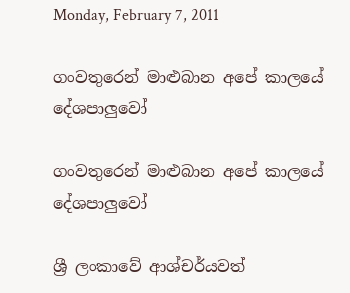Monday, February 7, 2011

ගංවතුරෙන් මාළුබාන අපේ කාලයේ දේශපාලුවෝ

ගංවතුරෙන් මාළුබාන අපේ කාලයේ දේශපාලුවෝ

ශ්‍රී ලංකාවේ ආශ්චර්යවත්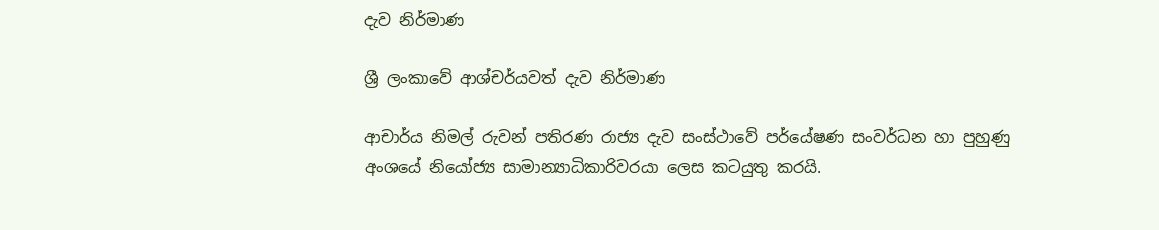දැව නිර්මාණ

ශ්‍රී ලංකාවේ ආශ්චර්යවත් දැව නිර්මාණ

ආචාර්ය නිමල් රුවන් පතිරණ රාජ්‍ය දැව සංස්‌ථාවේ පර්යේෂණ සංවර්ධන හා පුහුණු අංශයේ නියෝජ්‍ය සාමාන්‍යාධිකාරිවරයා ලෙස කටයුතු කරයි.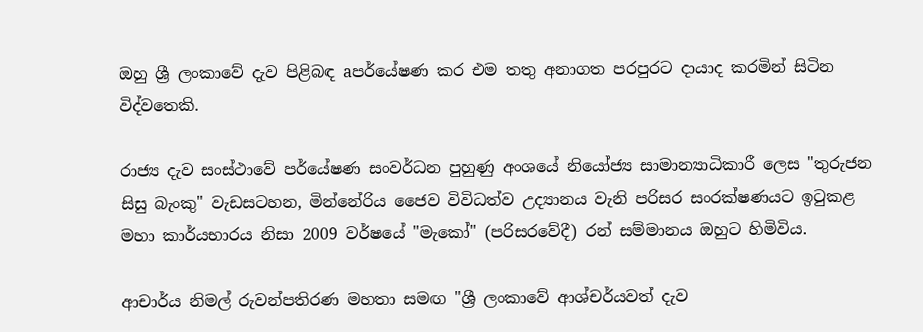ඔහු ශ්‍රී ලංකාවේ දැව පිළිබඳ aපර්යේෂණ කර එම තතු අනාගත පරපුරට දායාද කරමින් සිටින විද්වතෙකි.

රාජ්‍ය දැව සංස්‌ථාවේ පර්යේෂණ සංවර්ධන පුහුණු අංශයේ නියෝජ්‍ය සාමාන්‍යාධිකාරී ලෙස "තුරුජන සිසු බැංකු" වැඩසටහන, මින්නේරිය ජෛව විවිධත්ව උද්‍යානය වැනි පරිසර සංරක්‌ෂණයට ඉටුකළ මහා කාර්යභාරය නිසා 2009 වර්ෂයේ "මැකෝ" (පරිසරවේදී) රන් සම්මානය ඔහුට හිමිවිය.

ආචාර්ය නිමල් රුවන්පතිරණ මහතා සමඟ "ශ්‍රී ලංකාවේ ආශ්චර්යවත් දැව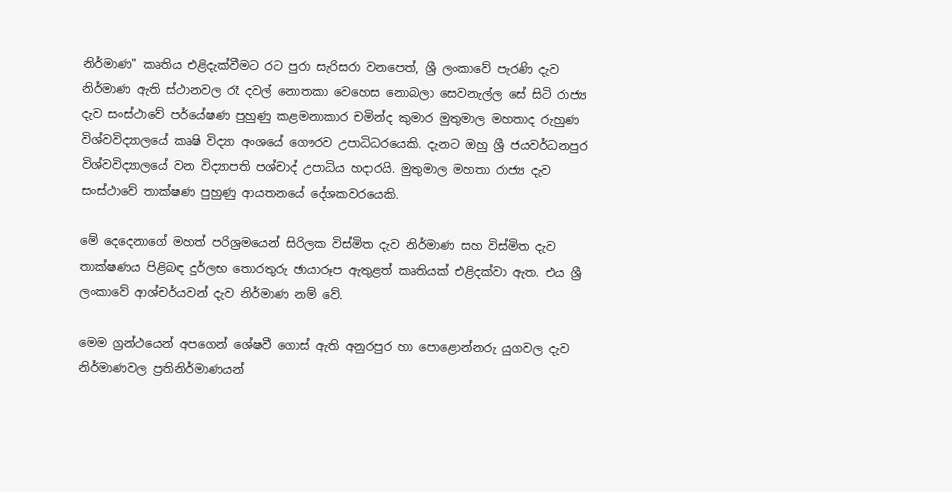නිර්මාණ" කෘතිය එළිදැක්‌වීමට රට පුරා සැරිසරා වනපෙත්, ශ්‍රී ලංකාවේ පැරණි දැව නිර්මාණ ඇති ස්‌ථානවල රෑ දවල් නොතකා වෙහෙස නොබලා සෙවනැල්ල සේ සිටි රාජ්‍ය දැව සංස්‌ථාවේ පර්යේෂණ පුහුණු කළමනාකාර චමින්ද කුමාර මුතුමාල මහතාද රුහුණ විශ්වවිද්‍යාලයේ කෘෂි විද්‍යා අංශයේ ගෞරව උපාධිධරයෙකි. දැනට ඔහු ශ්‍රී ජයවර්ධනපුර විශ්වවිද්‍යාලයේ වන විද්‍යාපති පශ්චාද් උපාධිය හදාරයි. මුතුමාල මහතා රාජ්‍ය දැව සංස්‌ථාවේ තාක්‌ෂණ පුහුණු ආයතනයේ දේශකවරයෙකි.

මේ දෙදෙනාගේ මහත් පරිශ්‍රමයෙන් සිරිලක විස්‌මිත දැව නිර්මාණ සහ විස්‌මිත දැව තාක්‌ෂණය පිළිබඳ දුර්ලභ තොරතුරු ඡායාරූප ඇතුළත් කෘතියක්‌ එළිදක්‌වා ඇත. එය ශ්‍රී ලංකාවේ ආශ්චර්යවන් දැව නිර්මාණ නම් වේ.

මෙම ග්‍රන්ථයෙන් අපගෙන් ශේෂවී ගොස්‌ ඇති අනුරපුර හා පොළොන්නරු යුගවල දැව නිර්මාණවල ප්‍රතිනිර්මාණයන්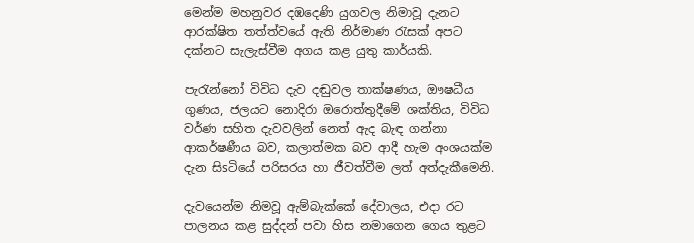මෙන්ම මහනුවර දඹදෙණි යුගවල නිමාවූ දැනට ආරක්‌ෂිත තත්ත්වයේ ඇති නිර්මාණ රැසක්‌ අපට දක්‌නට සැලැස්‌වීම අගය කළ යුතු කාර්යකි.

පැරැන්නෝ විවිධ දැව දඬුවල තාක්‌ෂණය, ඖෂධීය ගුණය, ජලයට නොදිරා ඔරොත්තුදීමේ ශක්‌තිය, විවිධ වර්ණ සහිත දැවවලින් නෙත් ඇද බැඳ ගන්නා ආකර්ෂණීය බව, කලාත්මක බව ආදී හැම අංශයක්‌ම දැන සිsටියේ පරිසරය හා ජීවත්වීම ලත් අත්දැකීමෙනි.

දැවයෙන්ම නිමවූ ඇම්බැක්‌කේ දේවාලය, එදා රට පාලනය කළ සුද්දන් පවා හිස නමාගෙන ගෙය තුළට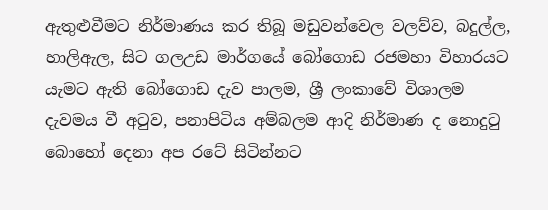ඇතුළුවීමට නිර්මාණය කර තිබූ මඩුවන්වෙල වලව්ව, බදුල්ල, හාලිඇල, සිට ගලඋඩ මාර්ගයේ බෝගොඩ රජමහා විහාරයට යැමට ඇති බෝගොඩ දැව පාලම, ශ්‍රී ලංකාවේ විශාලම දැවමය වී අටුව, පනාපිටිය අම්බලම ආදි නිර්මාණ ද නොදුටු බොහෝ දෙනා අප රටේ සිටින්නට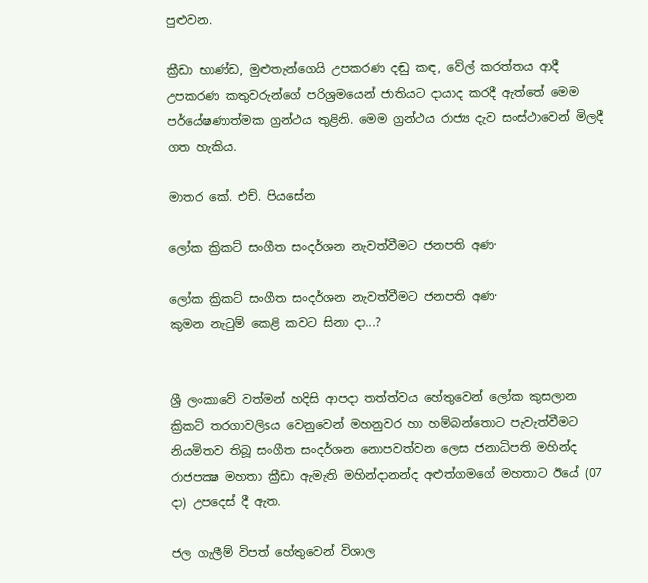පුළුවන.

ක්‍රීඩා භාණ්‌ඩ, මුළුතැන්ගෙයි උපකරණ දඬු කඳ, වේල් කරත්තය ආදී උපකරණ කතුවරුන්ගේ පරිශ්‍රමයෙන් ජාතියට දායාද කරදී ඇත්තේ මෙම පර්යේෂණාත්මක ග්‍රන්ථය තුළිනි. මෙම ග්‍රන්ථය රාජ්‍ය දැව සංස්‌ථාවෙන් මිලදී ගත හැකිය.

මාතර කේ. එච්. පියසේන

ලෝක ක්‍රිකට්‌ සංගීත සංදර්ශන නැවත්වීමට ජනපති අණ·

ලෝක ක්‍රිකට්‌ සංගීත සංදර්ශන නැවත්වීමට ජනපති අණ·
කුමන නැටුම් කෙළි කවට සිනා දා...?


ශ්‍රී ලංකාවේ වත්මන් හදිසි ආපදා තත්ත්වය හේතුවෙන් ලෝක කුසලාන ක්‍රිකට්‌ තරගාවලිsය වෙනුවෙන් මහනුවර හා හම්බන්තොට පැවැත්වීමට නියමිතව තිබූ සංගීත සංදර්ශන නොපවත්වන ලෙස ජනාධිපති මහින්ද රාජපක්‍ෂ මහතා ක්‍රීඩා ඇමැති මහින්දානන්ද අළුත්ගමගේ මහතාට ඊයේ (07 දා) උපදෙස්‌ දී ඇත.

ජල ගැලීම් විපත් හේතුවෙන් විශාල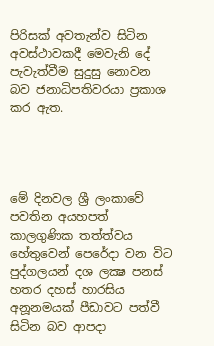පිරිසක්‌ අවතැන්ව සිටින අවස්‌ථාවකදී මෙවැනි දේ පැවැත්වීම සුදුසු නොවන බව ජනාධිපතිවරයා ප්‍රකාශ කර ඇත.




මේ දිනවල ශ්‍රී ලංකාවේ පවතින අයහපත් කාලගුණික තත්ත්වය හේතුවෙන් පෙරේදා වන විට පුද්ගලයන් දශ ලක්‍ෂ පනස්‌ හතර දහස්‌ හාරසිය අනූනමයක්‌ පීඩාවට පත්වී සිටින බව ආපදා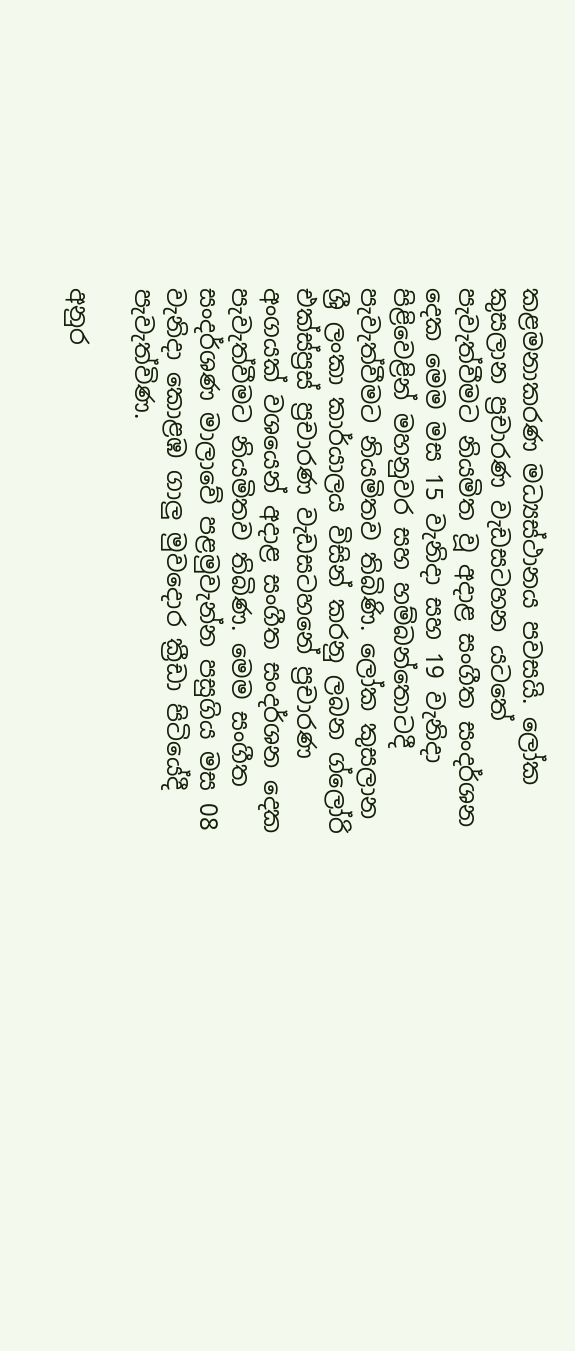කළමනාකරණ මධ්‍යස්‌ථානය පවසයි. ලෝක කුසලාන ප්‍රචාරණ වැඩසටහන යටතේ පැවැත්වීමට නියමිත වූ අදාළ සංගීත සංදර්ශන දෙක මෙම මස 15 වැනිදා සහ 19 වැනිදා පිළිවෙළින් මහනුවර සහ හම්බන්තොටදී පැවැත්වීමට නියමිතව තිබිණි. ලෝක කුසලාන ශ්‍රී ලංකා කාර්යාලය විසින් කරනු ලබන ග්ලෝරි එක්‌ස්‌ප්‍රස්‌ ප්‍රචාරණ වැඩසටහනේ ප්‍රචාරණ අංගයක්‌ වශයෙන් අදාළ සංගීත සංදර්ශන දෙක පැවැත්වීමට නියමිතව තිබිණ. මෙම සංගීත සංදර්ශණ මාලාවේ පළමුවැන්න පසුගිය මස 08 වැනිදා කොළඹ ගාලු මුවදොර ක්‍රීඩා පිටියේදී පැවැත්විණ.

අනුර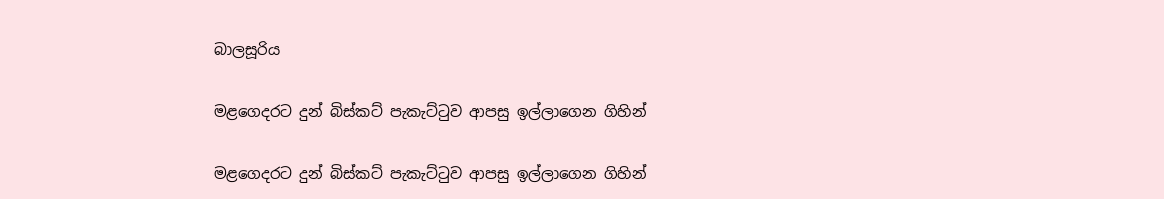බාලසූරිය

මළගෙදරට දුන් බිස්කට් පැකැට්‍ටුව ආපසු ඉල්ලාගෙන ගිහින්

මළගෙදරට දුන් බිස්කට් පැකැට්‍ටුව ආපසු ඉල්ලාගෙන ගිහින්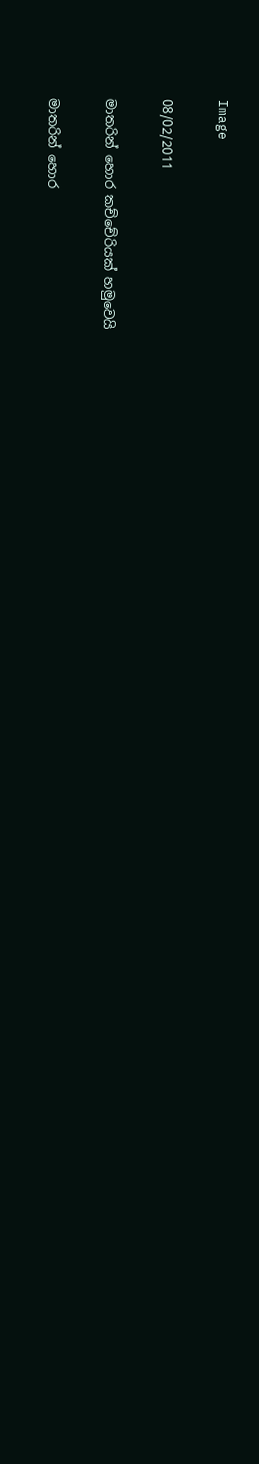Image

08/02/2011

මාතරින් හොර කච්චේරියක් හමුවෙයි

මාතරින් හොර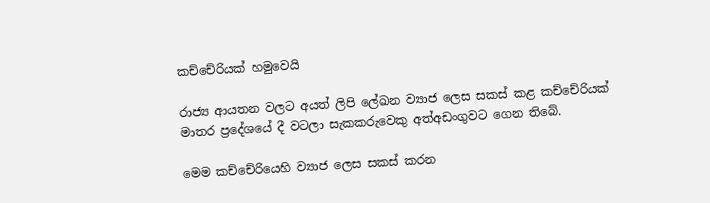කච්චේරියක් හමුවෙයි

රාජ්‍ය ආයතන වලට අයත් ලිපි ලේඛන ව්‍යාජ ලෙස සකස් කළ කච්චේරියක් මාතර ප්‍රදේශයේ දී වටලා සැකකරුවෙකු අත්අඩංගුවට ගෙන තිබේ.

මෙම කච්චේරියෙහි ව්‍යාජ ලෙස සකස් කරන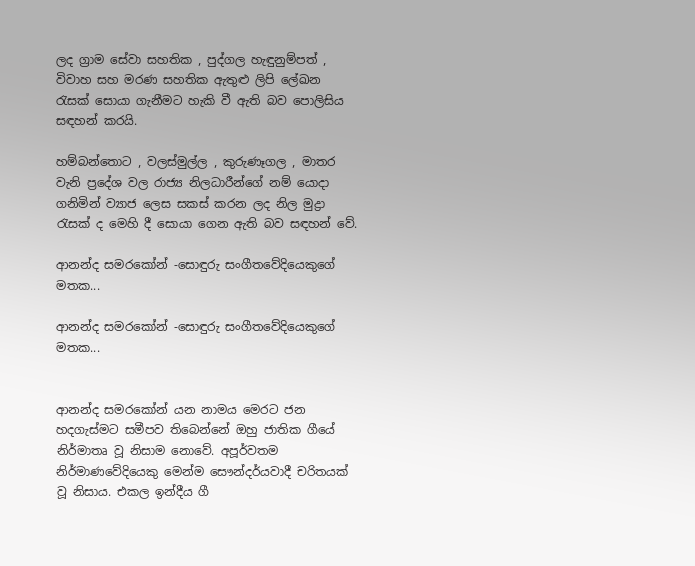ලද ග්‍රාම සේවා සහතික , පුද්ගල හැඳුනුම්පත් , විවාහ සහ මරණ සහතික ඇතුළු ලිපි ලේඛන රැසක් සොයා ගැනීමට හැකි වී ඇති බව පොලිසිය සඳහන් කරයි.

හම්බන්තොට , වලස්මුල්ල , කුරුණෑගල , මාතර වැනි ප්‍රදේශ වල රාජ්‍ය නිලධාරීන්ගේ නම් යොදා ගනිමින් ව්‍යාජ ලෙස සකස් කරන ලද නිල මුද්‍රා රැසක් ද මෙහි දී සොයා ගෙන ඇති බව සඳහන් වේ.

ආනන්ද සමරකෝන් -සොඳුරු සංගීතවේදියෙකුගේ මතක...

ආනන්ද සමරකෝන් -සොඳුරු සංගීතවේදියෙකුගේ මතක...


ආනන්ද සමරකෝන් යන නාමය මෙරට ජන හදගැස්මට සමීපව තිබෙන්නේ ඔහු ජාතික ගීයේ නිර්මාතෘ වූ නිසාම නොවේ. අපූර්වතම නිර්මාණවේදියෙකු මෙන්ම සෞන්දර්යවාදී චරිතයක් වූ නිසාය. එකල ඉන්දීය ගී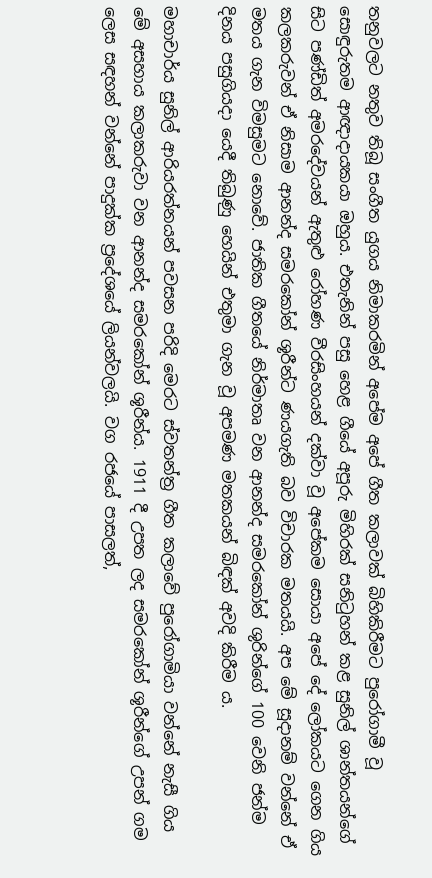තනුවලට නතුව තිබූ සංගීත යුගය නිමාකරමින් අපේම අපේ ගීත කලාවක් බිහිකිරීමට පුරෝගාමී වූ සොඳුරුතම ආඥාදායකයා ඔහුය. එතැනින් පසු හෙළ ගීයේ අපූරු මිහිරක් සනිටුහන් කළ සුනිල් ශාන්තයන්ගේ සිට පණ්ඩිත් අමරදේවයන් ඇතුළු රෝහණ වීරසිංහයන් දක්වා වූ අපේකම සොයා අපේ දේ ලෝකයට ගෙන ගිය කලකරුවන් ඒ නිසාම ආනන්ද සමරකෝන් ශූරීන්ට ණයගැති බව විචාරක මතයයි. අප මේ සූදානම් වන්නේ ඒ මතය ගැන විමසුමට නොවේ. ජාතික ගීතයේ නිර්මාතෘ වන ආනන්ද සමරකෝන් ශුරින්ගේ 100 වෙනි ජන්ම දිනය පසුගියදා යෙදී තිබුණු හෙයින් එතුමා ගැන වූ අපමණ මතකයන් බිඳක් අවදි කිරීම ය.

මහාචාර්ය සුනිල් ආරියරත්නයන් පවසන පරිදි මෙරට ස්වතන්ත්‍ර ගීත කලාවේ පුරෝගාමියා වන්නේ නැසී ගිය මේ අසහාය කලාකරුවා වන ආනන්ද සමරකෝන් ශූරීන්ය. 1911 දී උපත ලද සමරකෝන් ශූරීන්ගේ උපන් ගම ලෙස සඳහන් වන්නේ පාදුක්ක ප්‍රදේශයේ ලියන්වලයි. වග රජයේ පාසලත්,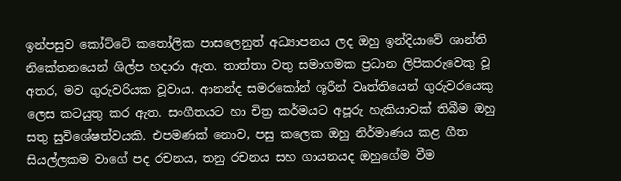ඉන්පසුව කෝට්ටේ කතෝලික පාසලෙනුත් අධ්‍යාපනය ලද ඔහු ඉන්දියාවේ ශාන්ති නිකේතනයෙන් ශිල්ප හදාරා ඇත. තාත්තා වතු සමාගමක ප්‍රධාන ලිපිකරුවෙකු වූ අතර, මව ගුරුවරියක වූවාය. ආනන්ද සමරකෝන් ශූරීන් වෘත්තියෙන් ගුරුවරයෙකු ලෙස කටයුතු කර ඇත. සංගීතයට හා චිත්‍ර කර්මයට අපූරු හැකියාවක් තිබීම ඔහු සතු සුවිශේෂත්වයකි. එපමණක් නොව, පසු කලෙක ඔහු නිර්මාණය කළ ගීත සියල්ලකම වාගේ පද රචනය, තනු රචනය සහ ගායනයද ඔහුගේම වීම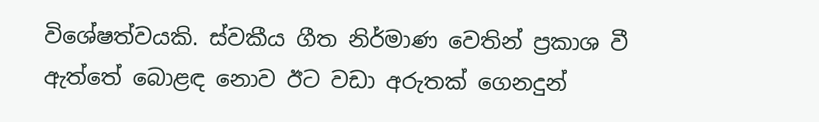විශේෂත්වයකි. ස්වකීය ගීත නිර්මාණ වෙතින් ප්‍රකාශ වී ඇත්තේ බොළඳ නොව ඊට වඩා අරුතක් ගෙනදුන්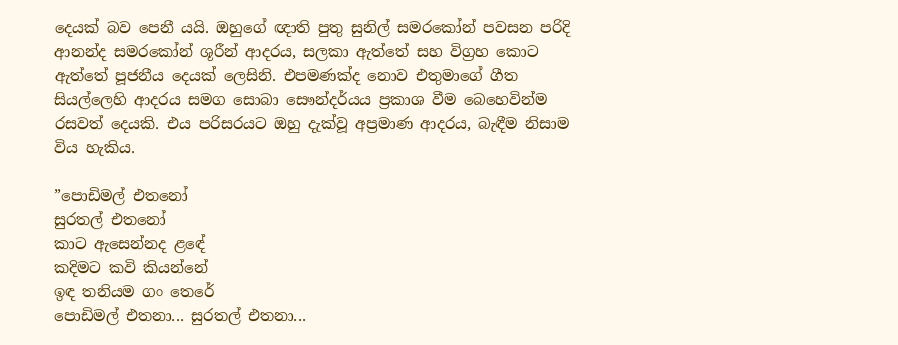දෙයක් බව පෙනී යයි. ඔහුගේ ඥාති පුතු සුනිල් සමරකෝන් පවසන පරිදි ආනන්ද සමරකෝන් ශූරීන් ආදරය, සලකා ඇත්තේ සහ විග්‍රහ කොට ඇත්තේ පූජනීය දෙයක් ලෙසිනි. එපමණක්ද නොව එතුමාගේ ගීත සියල්ලෙහි ආදරය සමග සොබා සෞන්දර්යය ප්‍රකාශ වීම බෙහෙවින්ම රසවත් දෙයකි. එය පරිසරයට ඔහු දැක්වූ අප්‍රමාණ ආදරය, බැඳීම නිසාම විය හැකිය.

”පොඩිමල් එතනෝ
සුරතල් එතනෝ
කාට ඇසෙන්නද ළඳේ
කදිමට කවි කියන්නේ
ඉඳ තනියම ගං තෙරේ
පොඩිමල් එතනා... සුරතල් එතනා...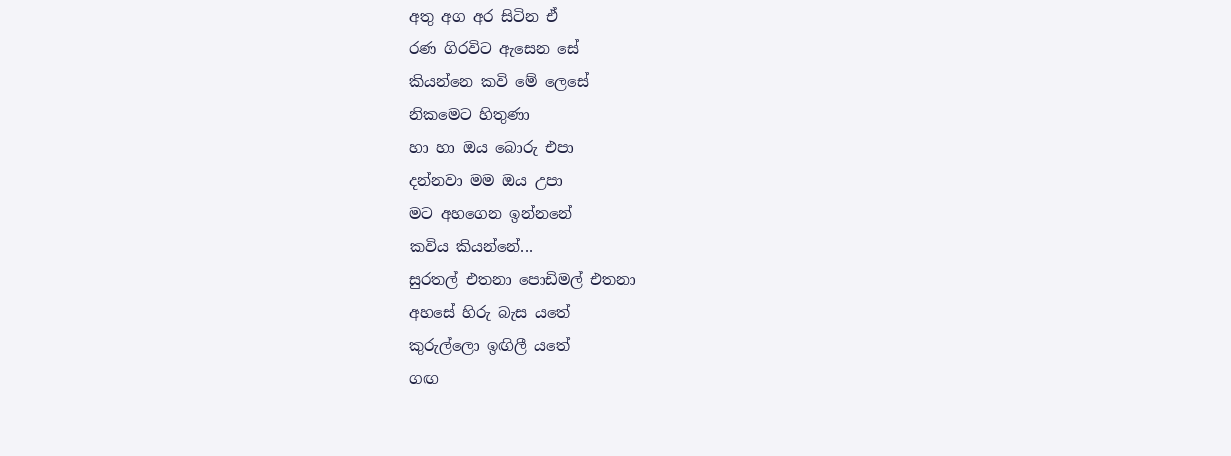අතු අග අර සිටින ඒ
රණ ගිරවිට ඇසෙන සේ
කියන්නෙ කවි මේ ලෙසේ
නිකමෙට හිතුණා
හා හා ඔය බොරු එපා
දන්නවා මම ඔය උපා
මට අහගෙන ඉන්නනේ
කවිය කියන්නේ...
සුරතල් එතනා පොඩිමල් එතනා
අහසේ හිරු බැස යතේ
කුරුල්ලො ඉඟිලී යතේ
ගඟ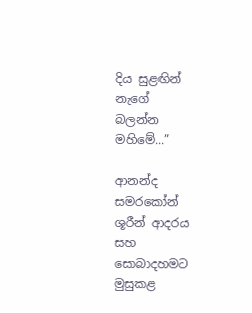දිය සුළඟින් නැගේ
බලන්න මහිමේ...”

ආනන්ද සමරකෝන් ශූරීන් ආදරය සහ සොබාදහමට මුසුකළ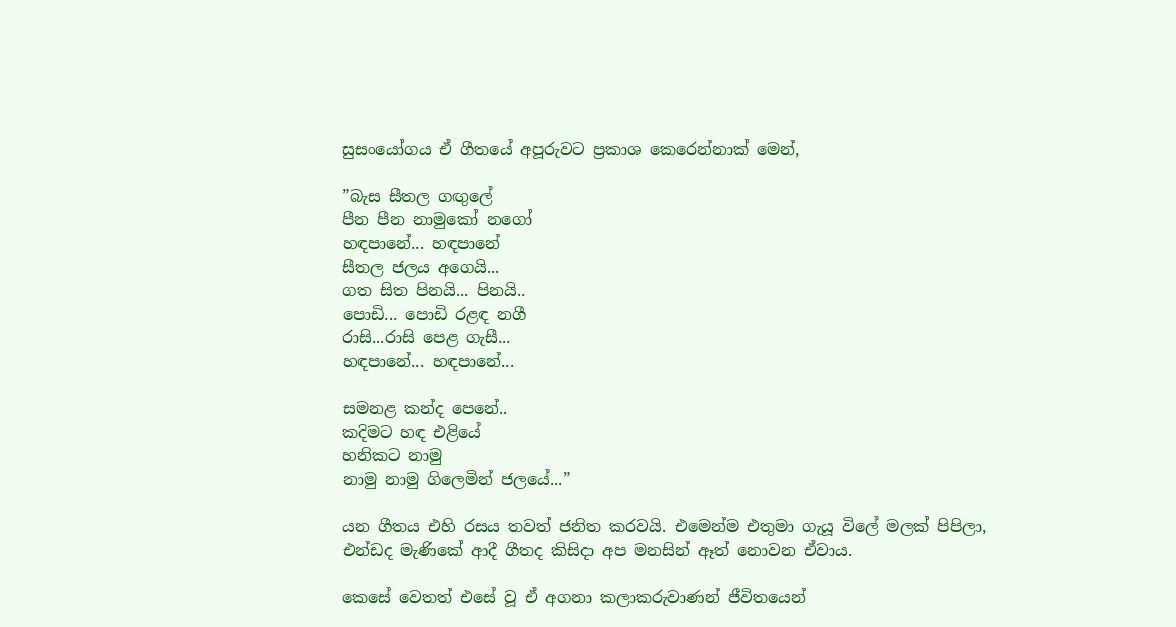සුසංයෝගය ඒ ගීතයේ අපූරුවට ප්‍රකාශ කෙරෙන්නාක් මෙන්,

”බැස සීතල ගඟුලේ
පීන පීන නාමුකෝ නගෝ
හඳපානේ... හඳපානේ
සීතල ජලය අගෙයි...
ගත සිත පිනයි... පිනයි..
පොඩි... පොඩි රළඳ නගී
රාසි...රාසි පෙළ ගැසී...
හඳපානේ... හඳපානේ...

සමනළ කන්ද පෙනේ..
කදිමට හඳ එළියේ
හනිකට නාමු
නාමු නාමු ගිලෙමින් ජලයේ...”

යන ගීතය එහි රසය තවත් ජනිත කරවයි. එමෙන්ම එතුමා ගැයූ විලේ මලක් පිපිලා,
එන්ඩද මැණිකේ ආදී ගීතද කිසිදා අප මනසින් ඈත් නොවන ඒවාය.

කෙසේ වෙතත් එසේ වූ ඒ අගනා කලාකරුවාණන් ජීවිතයෙන්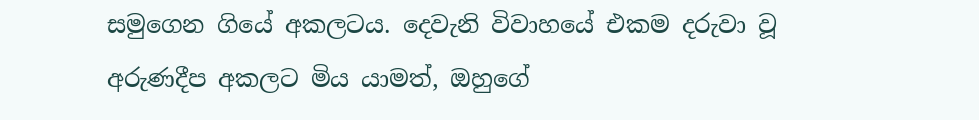සමුගෙන ගියේ අකලටය. දෙවැනි විවාහයේ එකම දරුවා වූ අරුණදීප අකලට මිය යාමත්, ඔහුගේ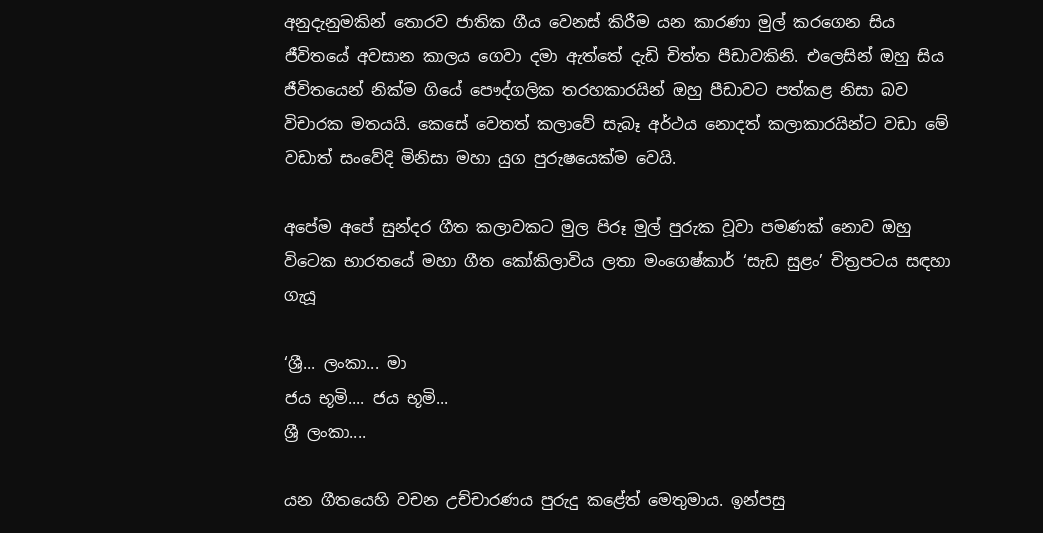අනුදැනුමකින් තොරව ජාතික ගීය වෙනස් කිරීම යන කාරණා මුල් කරගෙන සිය ජීවිතයේ අවසාන කාලය ගෙවා දමා ඇත්තේ දැඩි චිත්ත පීඩාවකිනි. එලෙසින් ඔහු සිය ජීවිතයෙන් නික්ම ගියේ පෞද්ගලික තරහකාරයින් ඔහු පීඩාවට පත්කළ නිසා බව විචාරක මතයයි. කෙසේ වෙතත් කලාවේ සැබෑ අර්ථය නොදත් කලාකාරයින්ට වඩා මේ වඩාත් සංවේදි මිනිසා මහා යුග පුරුෂයෙක්ම වෙයි.

අපේම අපේ සුන්දර ගීත කලාවකට මුල පිරූ මුල් පුරුක වූවා පමණක් නොව ඔහු විටෙක භාරතයේ මහා ගීත කෝකිලාවිය ලතා මංගෙෂ්කාර් ‘සැඩ සුළං’ චිත්‍රපටය සඳහා ගැයූ

‘ශ්‍රී... ලංකා... මා
ජය භූමි.... ජය භූමි...
ශ්‍රී ලංකා....

යන ගීතයෙහි වචන උච්චාරණය පුරුදු කළේත් මෙතුමාය. ඉන්පසු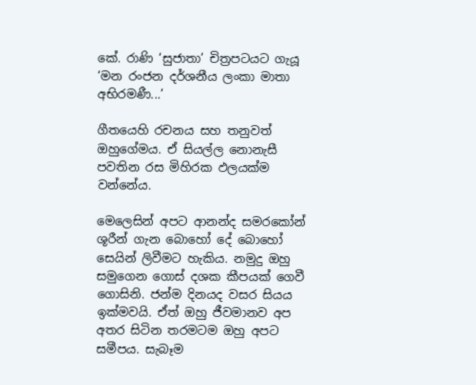කේ. රාණි ‘සුජාතා’ චිත්‍රපටයට ගැයූ
‘මන රංජන දර්ශනීය ලංකා මාතා අභිරමණී...’

ගීතයෙහි රචනය සහ තනුවත් ඔහුගේමය. ඒ සියල්ල නොනැසී පවතින රස මිහිරක ඵලයක්ම වන්නේය.

මෙලෙසින් අපට ආනන්ද සමරකෝන් ශූරීන් ගැන බොහෝ දේ බොහෝ සෙයින් ලිවීමට හැකිය. නමුදු ඔහු සමුගෙන ගොස් දශක කීපයක් ගෙවී ගොසිනි. ජන්ම දිනයද වසර සියය ඉක්මවයි. ඒත් ඔහු ජීවමානව අප අතර සිටින තරමටම ඔහු අපට සමීපය. සැබෑම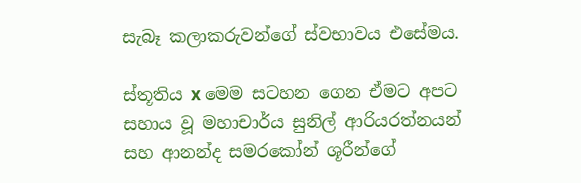සැබෑ කලාකරුවන්ගේ ස්වභාවය එසේමය.

ස්තූතිය x මෙම සටහන ගෙන ඒමට අපට සහාය වූ මහාචාර්ය සුනිල් ආරියරත්නයන් සහ ආනන්ද සමරකෝන් ශූරීන්ගේ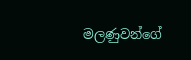මලණුවන්ගේ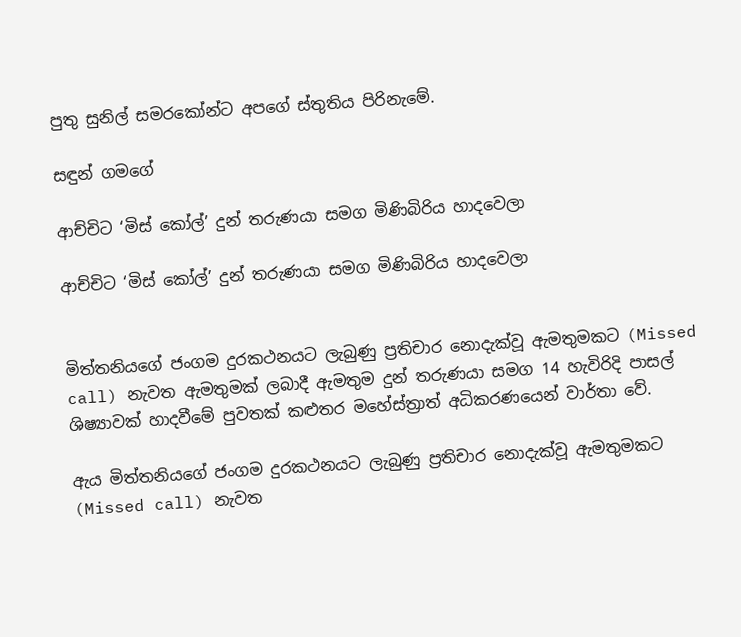පුතු සුනිල් සමරකෝන්ට අපගේ ස්තුතිය පිරිනැමේ.

සඳුන් ගමගේ

ආච්චිට ‘මිස් කෝල්’ දුන් තරුණයා සමග මිණිබිරිය හාදවෙලා

ආච්චිට ‘මිස් කෝල්’ දුන් තරුණයා සමග මිණිබිරිය හාදවෙලා


මිත්තනියගේ ජංගම දුරකථනයට ලැබුණු ප්‍රතිචාර නොදැක්වූ ඇමතුමකට (Missed call) නැවත ඇමතුමක් ලබාදී ඇමතුම දුන් තරුණයා සමග 14 හැවිරිදි පාසල් ශිෂ්‍යාවක් හාදවීමේ පුවතක් කළුතර මහේස්ත්‍රාත් අධිකරණයෙන් වාර්තා වේ.

ඇය මිත්තනියගේ ජංගම දුරකථනයට ලැබුණු ප්‍රතිචාර නොදැක්වූ ඇමතුමකට (Missed call) නැවත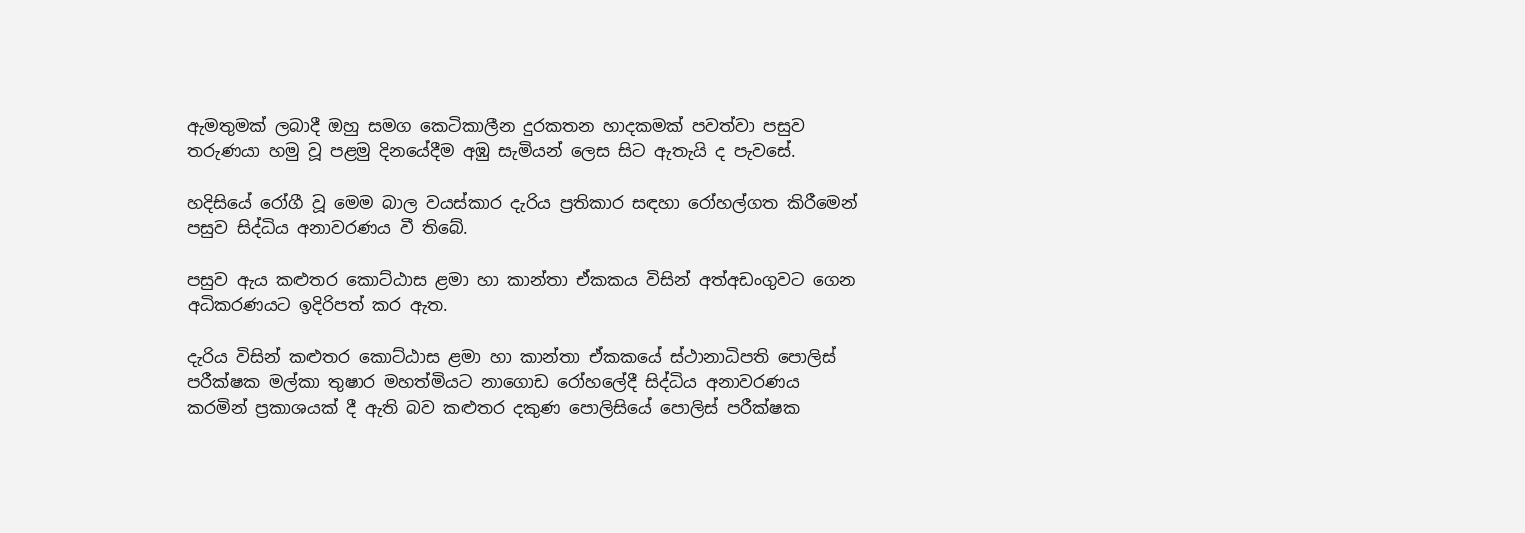ඇමතුමක් ලබාදී ඔහු සමග කෙටිකාලීන දුරකතන හාදකමක් පවත්වා පසුව තරුණයා හමු වූ පළමු දිනයේදීම අඹු සැමියන් ලෙස සිට ඇතැයි ද පැවසේ.

හදිසියේ රෝගී වූ මෙම බාල වයස්කාර දැරිය ප්‍රතිකාර සඳහා රෝහල්ගත කිරීමෙන් පසුව සිද්ධිය අනාවරණය වී තිබේ.

පසුව ඇය කළුතර කොට්ඨාස ළමා හා කාන්තා ඒකකය විසින් අත්අඩංගුවට ගෙන අධිකරණයට ඉදිරිපත් කර ඇත.

දැරිය විසින් කළුතර කොට්ඨාස ළමා හා කාන්තා ඒකකයේ ස්ථානාධිපති පොලිස් පරීක්ෂක මල්කා තුෂාර මහත්මියට නාගොඩ රෝහලේදී සිද්ධිය අනාවරණය කරමින් ප්‍රකාශයක් දී ඇති බව කළුතර දකුණ පොලිසියේ පොලිස් පරීක්ෂක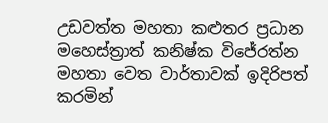උඩවත්ත මහතා කළුතර ප්‍රධාන මහෙස්ත්‍රාත් කනිෂ්ක විජේරත්න මහතා වෙත වාර්තාවක් ඉදිරිපත් කරමින්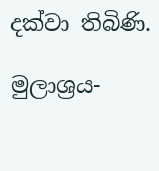දක්වා තිබිණි.

මුලාශ්‍රය-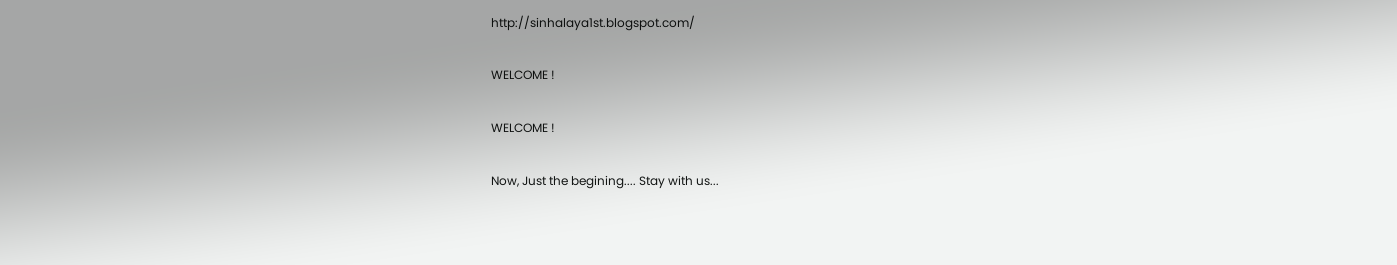http://sinhalaya1st.blogspot.com/

WELCOME !

WELCOME !

Now, Just the begining.... Stay with us...